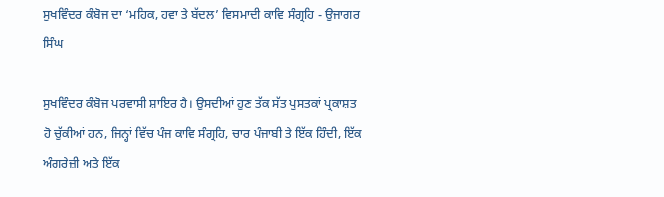ਸੁਖਵਿੰਦਰ ਕੰਬੋਜ ਦਾ ‘ਮਹਿਕ, ਹਵਾ ਤੇ ਬੱਦਲ’ ਵਿਸਮਾਦੀ ਕਾਵਿ ਸੰਗ੍ਰਹਿ - ਉਜਾਗਰ ਸਿੰਘ

ਸੁਖਵਿੰਦਰ ਕੰਬੋਜ ਪਰਵਾਸੀ ਸ਼ਾਇਰ ਹੈ। ਉਸਦੀਆਂ ਹੁਣ ਤੱਕ ਸੱਤ ਪੁਸਤਕਾਂ ਪ੍ਰਕਾਸ਼ਤ ਹੋ ਚੁੱਕੀਆਂ ਹਨ, ਜਿਨ੍ਹਾਂ ਵਿੱਚ ਪੰਜ ਕਾਵਿ ਸੰਗ੍ਰਹਿ, ਚਾਰ ਪੰਜਾਬੀ ਤੇ ਇੱਕ ਹਿੰਦੀ, ਇੱਕ ਅੰਗਰੇਜ਼ੀ ਅਤੇ ਇੱਕ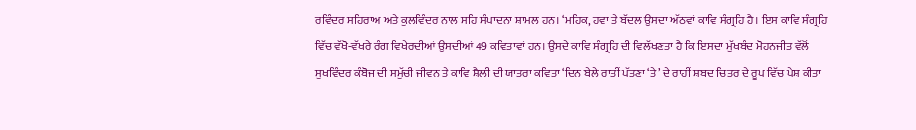ਰਵਿੰਦਰ ਸਹਿਰਾਅ ਅਤੇ ਕੁਲਵਿੰਦਰ ਨਾਲ ਸਹਿ ਸੰਪਾਦਨਾ ਸ਼ਾਮਲ ਹਨ। ‘ਮਹਿਕ, ਹਵਾ ਤੇ ਬੱਦਲ ਉਸਦਾ ਅੱਠਵਾਂ ਕਾਵਿ ਸੰਗ੍ਰਹਿ ਹੈ। ਇਸ ਕਾਵਿ ਸੰਗ੍ਰਹਿ ਵਿੱਚ ਵੱਖੋ-ਵੱਖਰੇ ਰੰਗ ਵਿਖੇਰਦੀਆਂ ਉਸਦੀਆਂ 49 ਕਵਿਤਾਵਾਂ ਹਨ। ਉਸਦੇ ਕਾਵਿ ਸੰਗ੍ਰਹਿ ਦੀ ਵਿਲੱਖਣਤਾ ਹੈ ਕਿ ਇਸਦਾ ਮੁੱਖਬੰਦ ਮੋਹਨਜੀਤ ਵੱਲੋਂ ਸੁਖਵਿੰਦਰ ਕੰਬੋਜ ਦੀ ਸਮੁੱਚੀ ਜੀਵਨ ਤੇ ਕਾਵਿ ਸ਼ੈਲੀ ਦੀ ਯਾਤਰਾ ਕਵਿਤਾ ‘ਦਿਨ ਬੇਲੇ ਰਾਤੀਂ ਪੱਤਣਾ ‘ਤੇ’ ਦੇ ਰਾਹੀਂ ਸ਼ਬਦ ਚਿਤਰ ਦੇ ਰੂਪ ਵਿੱਚ ਪੇਸ਼ ਕੀਤਾ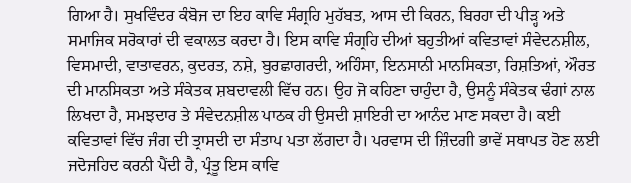ਗਿਆ ਹੈ। ਸੁਖਵਿੰਦਰ ਕੰਬੋਜ ਦਾ ਇਹ ਕਾਵਿ ਸੰਗ੍ਰਹਿ ਮੁਹੱਬਤ, ਆਸ ਦੀ ਕਿਰਨ, ਬਿਰਹਾ ਦੀ ਪੀੜ੍ਹ ਅਤੇ ਸਮਾਜਿਕ ਸਰੋਕਾਰਾਂ ਦੀ ਵਕਾਲਤ ਕਰਦਾ ਹੈ। ਇਸ ਕਾਵਿ ਸੰਗ੍ਰਹਿ ਦੀਆਂ ਬਹੁਤੀਆਂ ਕਵਿਤਾਵਾਂ ਸੰਵੇਦਨਸ਼ੀਲ, ਵਿਸਮਾਦੀ, ਵਾਤਾਵਰਨ, ਕੁਦਰਤ, ਨਸ਼ੇ, ਬੁਰਛਾਗਰਦੀ, ਅਹਿੰਸਾ, ਇਨਸਾਨੀ ਮਾਨਸਿਕਤਾ, ਰਿਸ਼ਤਿਆਂ, ਔਰਤ ਦੀ ਮਾਨਸਿਕਤਾ ਅਤੇ ਸੰਕੇਤਕ ਸ਼ਬਦਾਵਲੀ ਵਿੱਚ ਹਨ। ਉਹ ਜੋ ਕਹਿਣਾ ਚਾਹੁੰਦਾ ਹੈ, ਉਸਨੂੰ ਸੰਕੇਤਕ ਢੰਗਾਂ ਨਾਲ ਲਿਖਦਾ ਹੈ, ਸਮਝਦਾਰ ਤੇ ਸੰਵੇਦਨਸ਼ੀਲ ਪਾਠਕ ਹੀ ਉਸਦੀ ਸ਼ਾਇਰੀ ਦਾ ਆਨੰਦ ਮਾਣ ਸਕਦਾ ਹੈ। ਕਈ ਕਵਿਤਾਵਾਂ ਵਿੱਚ ਜੰਗ ਦੀ ਤ੍ਰਾਸਦੀ ਦਾ ਸੰਤਾਪ ਪਤਾ ਲੱਗਦਾ ਹੈ। ਪਰਵਾਸ ਦੀ ਜ਼ਿੰਦਗੀ ਭਾਵੇਂ ਸਥਾਪਤ ਹੋਣ ਲਈ ਜਦੋਜਹਿਦ ਕਰਨੀ ਪੈਂਦੀ ਹੈ, ਪ੍ਰੰਤੂ ਇਸ ਕਾਵਿ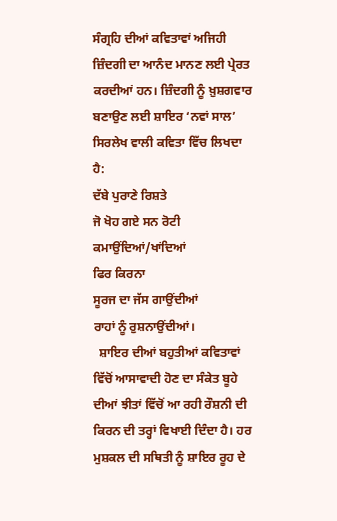ਸੰਗ੍ਰਹਿ ਦੀਆਂ ਕਵਿਤਾਵਾਂ ਅਜਿਹੀ ਜ਼ਿੰਦਗੀ ਦਾ ਆਨੰਦ ਮਾਨਣ ਲਈ ਪ੍ਰੇਰਤ ਕਰਦੀਆਂ ਹਨ। ਜ਼ਿੰਦਗੀ ਨੂੰ ਖ਼ੁਸ਼ਗਵਾਰ ਬਣਾਉਣ ਲਈ ਸ਼ਾਇਰ ‘ਨਵਾਂ ਸਾਲ’ ਸਿਰਲੇਖ ਵਾਲੀ ਕਵਿਤਾ ਵਿੱਚ ਲਿਖਦਾ ਹੈ:
ਦੱਬੇ ਪੁਰਾਣੇ ਰਿਸ਼ਤੇ
ਜੋ ਖੋਹ ਗਏ ਸਨ ਰੋਟੀ ਕਮਾਉਂਦਿਆਂ/ਖਾਂਦਿਆਂ
ਫਿਰ ਕਿਰਨਾ
ਸੂਰਜ ਦਾ ਜੱਸ ਗਾਉਂਦੀਆਂ
ਰਾਹਾਂ ਨੂੰ ਰੁਸ਼ਨਾਉਂਦੀਆਂ।
  ਸ਼ਾਇਰ ਦੀਆਂ ਬਹੁਤੀਆਂ ਕਵਿਤਾਵਾਂ ਵਿੱਚੋਂ ਆਸਾਵਾਦੀ ਹੋਣ ਦਾ ਸੰਕੇਤ ਬੂਹੇ ਦੀਆਂ ਝੀਤਾਂ ਵਿੱਚੋਂ ਆ ਰਹੀ ਰੌਸ਼ਨੀ ਦੀ ਕਿਰਨ ਦੀ ਤਰ੍ਹਾਂ ਵਿਖਾਈ ਦਿੰਦਾ ਹੈ। ਹਰ ਮੁਸ਼ਕਲ ਦੀ ਸਥਿਤੀ ਨੂੰ ਸ਼ਾਇਰ ਰੂਹ ਦੇ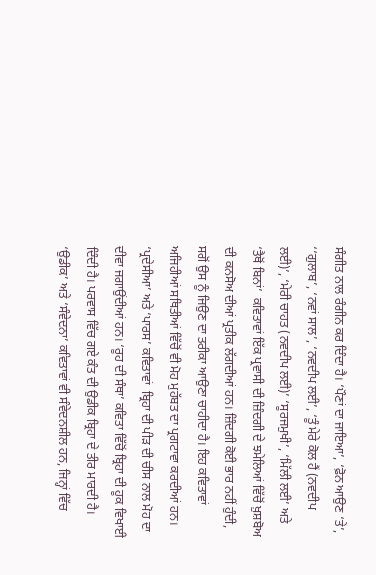ਸੰਗੀਤ ਨਾਲ ਰੰਗੀਨ ਕਰ ਦਿੰਦਾ ਹੈ। ‘ਪੌਣਾਂ ਦਾ ਜਾਇਆ’, ‘ਫ਼ੋਨ ਆਉਣ ‘ਤੇ’, ‘‘ਗੁਲਾਬ’, ‘ਨਵਾਂ ਸਾਲ’, ‘ਨਵਦੀਪ ਲਈ’, ‘ਤੂੰ ਮੇਰੇ ਕੋਲ ਹੈਂ (ਨਵਦੀਪ ਲਈ)’, ‘ਮੇਰੀ ਚਾਹਤ (ਨਵਦੀਪ ਲਈ)’ ‘ਸੂਰਜਮੁਖੀ’, ‘ਮਿੱਲੀ ਲਈ’ ਅਤੇ ‘ਤੈਥੋਂ ਬਿਨਾਂ’  ਕਵਿਤਾਵਾਂ ਇੱਕ ਪ੍ਰਵਾਸੀ ਦੀ ਜ਼ਿੰਦਗੀ ਦੇ ਝਮੇਲਿਆਂ ਵਿੱਚੋਂ ਖ਼ੁਸ਼ਬੋਅ ਦੀ ਕਨਸੋਅ ਦੀਆਂ ਪ੍ਰਤੀਕ ਲੱਗਦੀਆਂ ਹਨ। ਜ਼ਿੰਦਗੀ ਕੋਈ ਭਾਰ ਨਹੀਂ ਹੁੰਦੀ, ਸਗੋਂ ਉਸ ਨੂੰ ਜਿਉਣ ਦਾ ਤਰੀਕਾ ਆਉਣਾ ਚਾਹੀਦਾ ਹੈ। ਇਹ ਕਵਿਤਾਵਾਂ ਅਜਿਹੀਆਂ ਸਥਿਤੀਆਂ ਵਿੱਚੋਂ ਵੀ ਮੋਹ ਮੁਹੱਬਤ ਦਾ ਪ੍ਰਗਟਾਵਾ ਕਰਦੀਆਂ ਹਨ। ‘ਪ੍ਰਦੇਸੀਆ’ ਅਤੇ ‘ਪਾਰਸ’ ਕਵਿਤਾਵਾਂ  ਬ੍ਰਿਹਾ ਦੀ ਪੀੜ ਦੀ ਚੀਸ ਨਾਲ ਮੋਹ ਦਾ ਦੀਵਾ ਜਗਾਉਂਦੀਆਂ ਹਨ। ‘ਰੂਹ ਦੀ ਸੰਥਾ’ ਕਵਿਤਾ ਵਿੱਚੋਂ ਬ੍ਰਿਹਾ ਦੀ ਹੂਕ ਵਿਖਾਈ ਦਿੰਦੀ ਹੈ। ਪਰਵਾਸ ਵਿੱਚ ਗਏ ਕੰਤ ਦੀ ਉਡੀਕ ਬ੍ਰਿਹਾ ਦੇ ਤੀਰ ਮਾਰਦੀ ਹੈ। ‘ਉਡੀਕ’ ਅਤੇ ‘ਸੰਵੇਦਨਾ’ ਕਵਿਤਾਵਾਂ ਵੀ ਸੰਵੇਦਨਸ਼ੀਲ ਹਨ, ਜਿਨ੍ਹਾਂ ਵਿੱਚ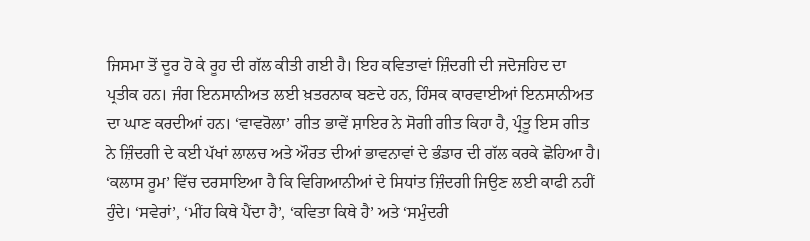ਜਿਸਮਾ ਤੋਂ ਦੂਰ ਹੋ ਕੇ ਰੂਹ ਦੀ ਗੱਲ ਕੀਤੀ ਗਈ ਹੈ। ਇਹ ਕਵਿਤਾਵਾਂ ਜ਼ਿੰਦਗੀ ਦੀ ਜਦੋਜਹਿਦ ਦਾ ਪ੍ਰਤੀਕ ਹਨ। ਜੰਗ ਇਨਸਾਨੀਅਤ ਲਈ ਖ਼ਤਰਨਾਕ ਬਣਦੇ ਹਨ, ਹਿੰਸਕ ਕਾਰਵਾਈਆਂ ਇਨਸਾਨੀਅਤ ਦਾ ਘਾਣ ਕਰਦੀਆਂ ਹਨ। ‘ਵਾਵਰੋਲਾ’ ਗੀਤ ਭਾਵੇਂ ਸ਼ਾਇਰ ਨੇ ਸੋਗੀ ਗੀਤ ਕਿਹਾ ਹੈ, ਪ੍ਰੰਤੂ ਇਸ ਗੀਤ ਨੇ ਜ਼ਿੰਦਗੀ ਦੇ ਕਈ ਪੱਖਾਂ ਲਾਲਚ ਅਤੇ ਔਰਤ ਦੀਆਂ ਭਾਵਨਾਵਾਂ ਦੇ ਭੰਡਾਰ ਦੀ ਗੱਲ ਕਰਕੇ ਛੋਹਿਆ ਹੈ। ‘ਕਲਾਸ ਰੂਮ’ ਵਿੱਚ ਦਰਸਾਇਆ ਹੈ ਕਿ ਵਿਗਿਆਨੀਆਂ ਦੇ ਸਿਧਾਂਤ ਜ਼ਿੰਦਗੀ ਜਿਉਣ ਲਈ ਕਾਫੀ ਨਹੀਂ ਹੁੰਦੇ। ‘ਸਵੇਰਾਂ’, ‘ਮੀਂਹ ਕਿਥੇ ਪੈਂਦਾ ਹੈ’, ‘ਕਵਿਤਾ ਕਿਥੇ ਹੈ’ ਅਤੇ ‘ਸਮੁੰਦਰੀ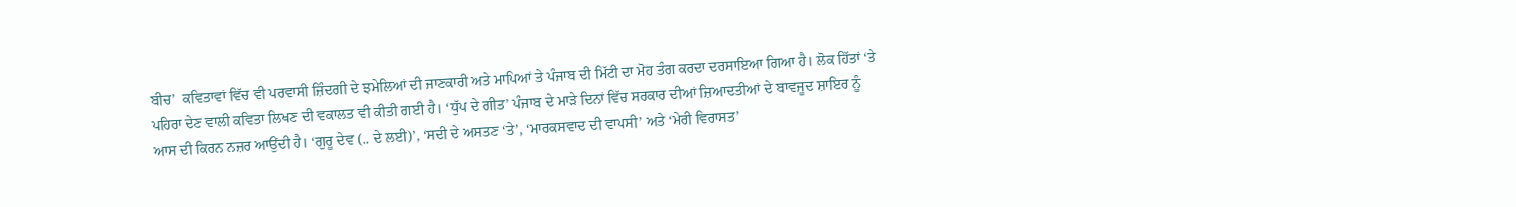ਬੀਚ’  ਕਵਿਤਾਵਾਂ ਵਿੱਚ ਵੀ ਪਰਵਾਸੀ ਜ਼ਿੰਦਗੀ ਦੇ ਝਮੇਲਿਆਂ ਦੀ ਜਾਣਕਾਰੀ ਅਤੇ ਮਾਪਿਆਂ ਤੇ ਪੰਜਾਬ ਦੀ ਮਿੱਟੀ ਦਾ ਮੋਹ ਤੰਗ ਕਰਦਾ ਦਰਸਾਇਆ ਗਿਆ ਹੈ। ਲੋਕ ਹਿੱਤਾਂ ‘ਤੇ ਪਹਿਰਾ ਦੇਣ ਵਾਲੀ ਕਵਿਤਾ ਲਿਖਣ ਦੀ ਵਕਾਲਤ ਵੀ ਕੀਤੀ ਗਈ ਹੈ। ‘ਧੁੱਪ ਦੇ ਗੀਤ’ ਪੰਜਾਬ ਦੇ ਮਾੜੇ ਦਿਨਾਂ ਵਿੱਚ ਸਰਕਾਰ ਦੀਆਂ ਜ਼ਿਆਦਤੀਆਂ ਦੇ ਬਾਵਜੂਦ ਸ਼ਾਇਰ ਨੂੰ ਆਸ ਦੀ ਕਿਰਨ ਨਜ਼ਰ ਆਉਂਦੀ ਹੈ। ‘ਗੁਰੂ ਦੇਵ (.. ਦੇ ਲਈ)’, ‘ਸਦੀ ਦੇ ਅਸਤਣ ‘ਤੇ’, ‘ਮਾਰਕਸਵਾਦ ਦੀ ਵਾਪਸੀ’ ਅਤੇ ‘ਮੇਰੀ ਵਿਰਾਸਤ’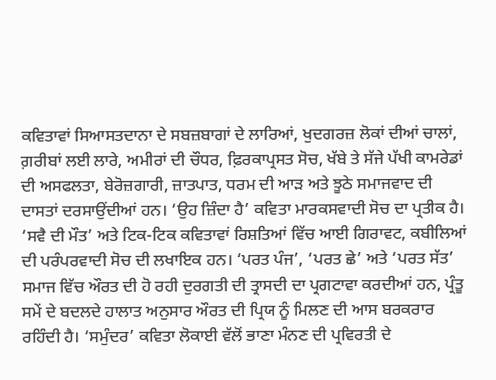ਕਵਿਤਾਵਾਂ ਸਿਆਸਤਦਾਨਾ ਦੇ ਸਬਜ਼ਬਾਗਾਂ ਦੇ ਲਾਰਿਆਂ, ਖੁਦਗਰਜ਼ ਲੋਕਾਂ ਦੀਆਂ ਚਾਲਾਂ, ਗ਼ਰੀਬਾਂ ਲਈ ਲਾਰੇ, ਅਮੀਰਾਂ ਦੀ ਚੌਧਰ, ਫ਼ਿਰਕਾਪ੍ਰਸਤ ਸੋਚ, ਖੱਬੇ ਤੇ ਸੱਜੇ ਪੱਖੀ ਕਾਮਰੇਡਾਂ ਦੀ ਅਸਫਲਤਾ, ਬੇਰੋਜ਼ਗਾਰੀ, ਜ਼ਾਤਪਾਤ, ਧਰਮ ਦੀ ਆੜ ਅਤੇ ਝੂਠੇ ਸਮਾਜਵਾਦ ਦੀ ਦਾਸਤਾਂ ਦਰਸਾਉਂਦੀਆਂ ਹਨ। ‘ਉਹ ਜ਼ਿੰਦਾ ਹੈ’ ਕਵਿਤਾ ਮਾਰਕਸਵਾਦੀ ਸੋਚ ਦਾ ਪ੍ਰਤੀਕ ਹੈ। ‘ਸਵੈ ਦੀ ਮੌਤ’ ਅਤੇ ਟਿਕ-ਟਿਕ ਕਵਿਤਾਵਾਂ ਰਿਸ਼ਤਿਆਂ ਵਿੱਚ ਆਈ ਗਿਰਾਵਟ, ਕਬੀਲਿਆਂ ਦੀ ਪਰੰਪਰਵਾਦੀ ਸੋਚ ਦੀ ਲਖਾਇਕ ਹਨ। ‘ਪਰਤ ਪੰਜ’, ‘ਪਰਤ ਛੇ’ ਅਤੇ ‘ਪਰਤ ਸੱਤ’ ਸਮਾਜ ਵਿੱਚ ਔਰਤ ਦੀ ਹੋ ਰਹੀ ਦੁਰਗਤੀ ਦੀ ਤ੍ਰਾਸਦੀ ਦਾ ਪ੍ਰਗਟਾਵਾ ਕਰਦੀਆਂ ਹਨ, ਪ੍ਰੰਤੂ ਸਮੇਂ ਦੇ ਬਦਲਦੇ ਹਾਲਾਤ ਅਨੁਸਾਰ ਔਰਤ ਦੀ ਪ੍ਰਿਯ ਨੂੰ ਮਿਲਣ ਦੀ ਆਸ ਬਰਕਰਾਰ ਰਹਿੰਦੀ ਹੈ। ‘ਸਮੁੰਦਰ’ ਕਵਿਤਾ ਲੋਕਾਈ ਵੱਲੋਂ ਭਾਣਾ ਮੰਨਣ ਦੀ ਪ੍ਰਵਿਰਤੀ ਦੇ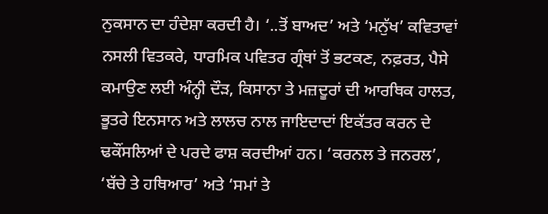ਨੁਕਸਾਨ ਦਾ ਹੰਦੇਸ਼ਾ ਕਰਦੀ ਹੈ। ‘..ਤੋਂ ਬਾਅਦ’ ਅਤੇ ‘ਮਨੁੱਖ’ ਕਵਿਤਾਵਾਂ ਨਸਲੀ ਵਿਤਕਰੇ, ਧਾਰਮਿਕ ਪਵਿਤਰ ਗ੍ਰੰਥਾਂ ਤੋਂ ਭਟਕਣ, ਨਫ਼ਰਤ, ਪੈਸੇ ਕਮਾਉਣ ਲਈ ਅੰਨ੍ਹੀ ਦੌੜ, ਕਿਸਾਨਾ ਤੇ ਮਜ਼ਦੂਰਾਂ ਦੀ ਆਰਥਿਕ ਹਾਲਤ, ਭੂਤਰੇ ਇਨਸਾਨ ਅਤੇ ਲਾਲਚ ਨਾਲ ਜਾਇਦਾਦਾਂ ਇਕੱਤਰ ਕਰਨ ਦੇ ਢਕੌਂਸਲਿਆਂ ਦੇ ਪਰਦੇ ਫਾਸ਼ ਕਰਦੀਆਂ ਹਨ। ‘ਕਰਨਲ ਤੇ ਜਨਰਲ’, ‘ਬੱਚੇ ਤੇ ਹਥਿਆਰ’ ਅਤੇ ‘ਸਮਾਂ ਤੇ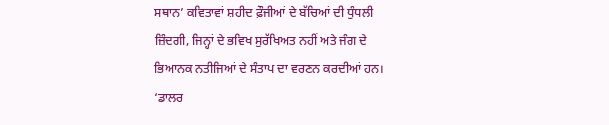ਸਥਾਨ’ ਕਵਿਤਾਵਾਂ ਸ਼ਹੀਦ ਫ਼ੌਜੀਆਂ ਦੇ ਬੱਚਿਆਂ ਦੀ ਧੁੰਧਲੀ ਜ਼ਿੰਦਗੀ, ਜਿਨ੍ਹਾਂ ਦੇ ਭਵਿਖ ਸੁਰੱਖਿਅਤ ਨਹੀਂ ਅਤੇ ਜੰਗ ਦੇ ਭਿਆਨਕ ਨਤੀਜਿਆਂ ਦੇ ਸੰਤਾਪ ਦਾ ਵਰਣਨ ਕਰਦੀਆਂ ਹਨ। ‘ਡਾਲਰ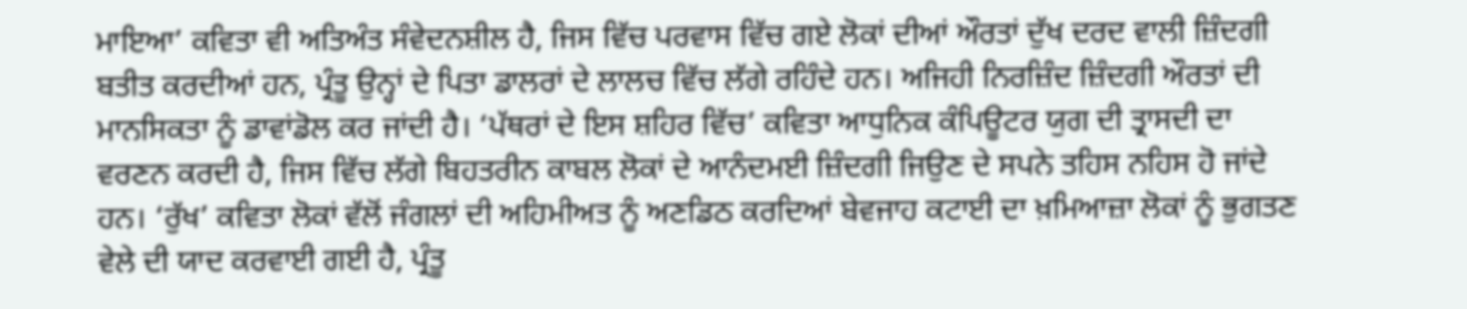ਮਾਇਆ’ ਕਵਿਤਾ ਵੀ ਅਤਿਅੰਤ ਸੰਵੇਦਨਸ਼ੀਲ ਹੈ, ਜਿਸ ਵਿੱਚ ਪਰਵਾਸ ਵਿੱਚ ਗਏ ਲੋਕਾਂ ਦੀਆਂ ਔਰਤਾਂ ਦੁੱਖ ਦਰਦ ਵਾਲੀ ਜ਼ਿੰਦਗੀ ਬਤੀਤ ਕਰਦੀਆਂ ਹਨ, ਪ੍ਰੰਤੂ ਉਨ੍ਹਾਂ ਦੇ ਪਿਤਾ ਡਾਲਰਾਂ ਦੇ ਲਾਲਚ ਵਿੱਚ ਲੱਗੇ ਰਹਿੰਦੇ ਹਨ। ਅਜਿਹੀ ਨਿਰਜ਼ਿੰਦ ਜ਼ਿੰਦਗੀ ਔਰਤਾਂ ਦੀ ਮਾਨਸਿਕਤਾ ਨੂੰ ਡਾਵਾਂਡੋਲ ਕਰ ਜਾਂਦੀ ਹੈ। ‘ਪੱਥਰਾਂ ਦੇ ਇਸ ਸ਼ਹਿਰ ਵਿੱਚ’ ਕਵਿਤਾ ਆਧੁਨਿਕ ਕੰਪਿਊਟਰ ਯੁਗ ਦੀ ਤ੍ਰਾਸਦੀ ਦਾ ਵਰਣਨ ਕਰਦੀ ਹੈ, ਜਿਸ ਵਿੱਚ ਲੱਗੇ ਬਿਹਤਰੀਨ ਕਾਬਲ ਲੋਕਾਂ ਦੇ ਆਨੰਦਮਈ ਜ਼ਿੰਦਗੀ ਜਿਉਣ ਦੇ ਸਪਨੇ ਤਹਿਸ ਨਹਿਸ ਹੋ ਜਾਂਦੇ ਹਨ। ‘ਰੁੱਖ’ ਕਵਿਤਾ ਲੋਕਾਂ ਵੱਲੋਂ ਜੰਗਲਾਂ ਦੀ ਅਹਿਮੀਅਤ ਨੂੰ ਅਣਡਿਠ ਕਰਦਿਆਂ ਬੇਵਜਾਹ ਕਟਾਈ ਦਾ ਖ਼ਮਿਆਜ਼ਾ ਲੋਕਾਂ ਨੂੰ ਭੁਗਤਣ ਵੇਲੇ ਦੀ ਯਾਦ ਕਰਵਾਈ ਗਈ ਹੈ, ਪ੍ਰੰਤੂ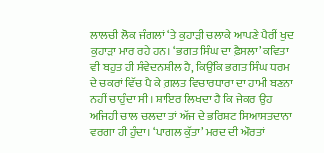ਲਾਲਚੀ ਲੋਕ ਜੰਗਲਾਂ ‘ਤੇ ਕੁਹਾੜੀ ਚਲਾਕੇ ਆਪਣੇ ਪੈਰੀਂ ਖੁਦ ਕੁਹਾੜਾ ਮਾਰ ਰਹੇ ਹਨ। ‘ਭਗਤ ਸਿੰਘ ਦਾ ਫ਼ੈਸਲਾ’ ਕਵਿਤਾ ਵੀ ਬਹੁਤ ਹੀ ਸੰਵੇਦਨਸ਼ੀਲ ਹੈ, ਕਿਉਂਕਿ ਭਗਤ ਸਿੰਘ ਧਰਮ ਦੇ ਚਕਰਾਂ ਵਿੱਚ ਪੈ ਕੇ ਗ਼ਲਤ ਵਿਚਾਰਧਾਰਾ ਦਾ ਹਾਮੀ ਬਣਨਾ ਨਹੀਂ ਚਾਹੁੰਦਾ ਸੀ। ਸ਼ਾਇਰ ਲਿਖਦਾ ਹੈ ਕਿ ਜੇਕਰ ਉਹ ਅਜਿਹੀ ਚਾਲ ਚਲਦਾ ਤਾਂ ਅੱਜ ਦੇ ਭਰਿਸ਼ਟ ਸਿਆਸਤਦਾਨਾ ਵਰਗਾ ਹੀ ਹੁੰਦਾ। ‘ਪਾਗਲ ਕੁੱਤਾ’ ਮਰਦ ਦੀ ਔਰਤਾਂ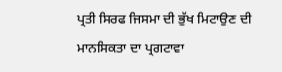ਪ੍ਰਤੀ ਸਿਰਫ ਜਿਸਮਾ ਦੀ ਭੁੱਖ ਮਿਟਾਉਣ ਦੀ ਮਾਨਸਿਕਤਾ ਦਾ ਪ੍ਰਗਟਾਵਾ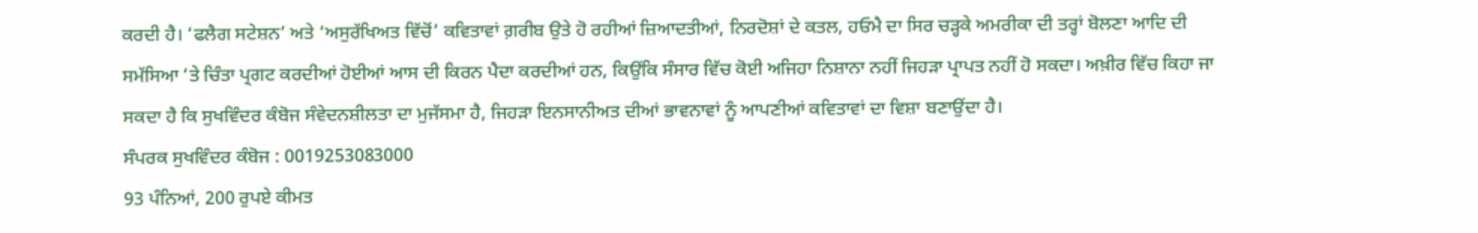ਕਰਦੀ ਹੈ। ‘ਫਲੈਗ ਸਟੇਸ਼ਨ’ ਅਤੇ ‘ਅਸੁਰੱਖਿਅਤ ਵਿੱਚੋਂ’ ਕਵਿਤਾਵਾਂ ਗ਼ਰੀਬ ਉਤੇ ਹੋ ਰਹੀਆਂ ਜ਼ਿਆਦਤੀਆਂ, ਨਿਰਦੋਸ਼ਾਂ ਦੇ ਕਤਲ, ਹਓਮੈ ਦਾ ਸਿਰ ਚੜ੍ਹਕੇ ਅਮਰੀਕਾ ਦੀ ਤਰ੍ਹਾਂ ਬੋਲਣਾ ਆਦਿ ਦੀ ਸਮੱਸਿਆ ‘ਤੇ ਚਿੰਤਾ ਪ੍ਰਗਟ ਕਰਦੀਆਂ ਹੋਈਆਂ ਆਸ ਦੀ ਕਿਰਨ ਪੈਦਾ ਕਰਦੀਆਂ ਹਨ, ਕਿਉਂਕਿ ਸੰਸਾਰ ਵਿੱਚ ਕੋਈ ਅਜਿਹਾ ਨਿਸ਼ਾਨਾ ਨਹੀਂ ਜਿਹੜਾ ਪ੍ਰਾਪਤ ਨਹੀਂ ਹੋ ਸਕਦਾ। ਅਖ਼ੀਰ ਵਿੱਚ ਕਿਹਾ ਜਾ ਸਕਦਾ ਹੈ ਕਿ ਸੁਖਵਿੰਦਰ ਕੰਬੋਜ ਸੰਵੇਦਨਸ਼ੀਲਤਾ ਦਾ ਮੁਜੱਸਮਾ ਹੈ, ਜਿਹੜਾ ਇਨਸਾਨੀਅਤ ਦੀਆਂ ਭਾਵਨਾਵਾਂ ਨੂੰ ਆਪਣੀਆਂ ਕਵਿਤਾਵਾਂ ਦਾ ਵਿਸ਼ਾ ਬਣਾਉਂਦਾ ਹੈ।
ਸੰਪਰਕ ਸੁਖਵਿੰਦਰ ਕੰਬੋਜ : 0019253083000
93 ਪੰਨਿਆਂ, 200 ਰੁਪਏ ਕੀਮਤ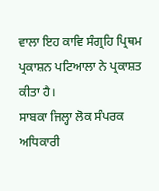ਵਾਲਾ ਇਹ ਕਾਵਿ ਸੰਗ੍ਰਹਿ ਪ੍ਰਿਥਮ ਪ੍ਰਕਾਸ਼ਨ ਪਟਿਆਲਾ ਨੇ ਪ੍ਰਕਾਸ਼ਤ ਕੀਤਾ ਹੈ।
ਸਾਬਕਾ ਜਿਲ੍ਹਾ ਲੋਕ ਸੰਪਰਕ ਅਧਿਕਾਰੀ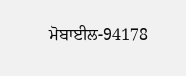ਮੋਬਾਈਲ-94178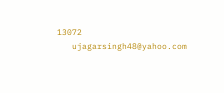13072
   ujagarsingh48@yahoo.com